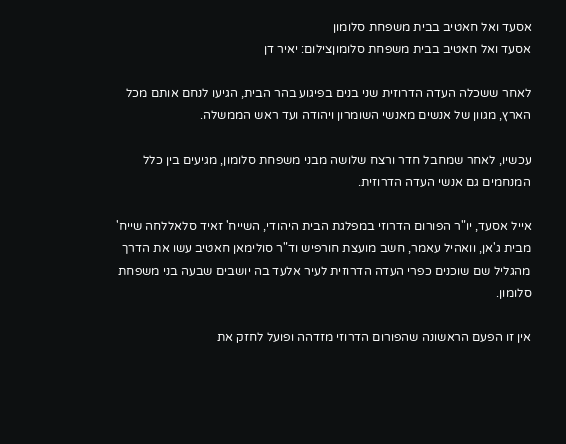אסעד ואל חאטיב בבית משפחת סלומון
אסעד ואל חאטיב בבית משפחת סלומוןצילום: יאיר דן

לאחר ששכלה העדה הדרוזית שני בנים בפיגוע בהר הבית, הגיעו לנחם אותם מכל הארץ, מגוון של אנשים מאנשי השומרון ויהודה ועד ראש הממשלה.

עכשיו, לאחר שמחבל חדר ורצח שלושה מבני משפחת סלומון, מגיעים בין כלל המנחמים גם אנשי העדה הדרוזית.

אייל אסעד, יו"ר הפורום הדרוזי במפלגת הבית היהודי, השייח' זאיד סלאללחה שייח' מבית ג'אן, וואהיל עאמר, חשב מועצת חורפיש וד"ר סולימאן חאטיב עשו את הדרך מהגליל שם שוכנים כפרי העדה הדרוזית לעיר אלעד בה יושבים שבעה בני משפחת סלומון.

אין זו הפעם הראשונה שהפורום הדרוזי מזדהה ופועל לחזק את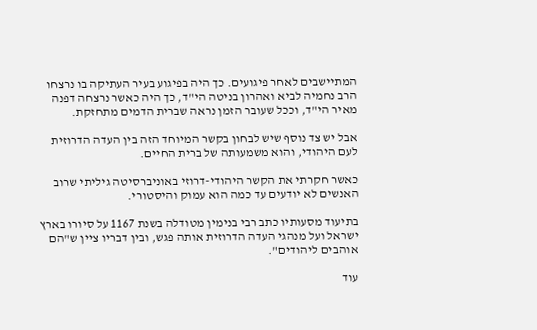המתיישבים לאחר פיגועים. כך היה בפיגוע בעיר העתיקה בו נרצחו הרב נחמיה לביא ואהרון בניטה הי"ד, כך היה כאשר נרצחה דפנה מאיר הי"ד, וככל שעובר הזמן נראה שברית הדמים מתחזקת.

אבל יש צד נוסף שיש לבחון בקשר המיוחד הזה בין העדה הדרוזית לעם היהודי, והוא משמעותה של ברית החיים.

כאשר חקרתי את הקשר היהודי-דרוזי באוניברסיטה גיליתי שרוב האנשים לא יודעים עד כמה הוא עמוק והיסטורי.

בתיעוד מסעותיו כתב רבי בנימין מטודלה בשנת 1167 על סיורו בארץ ישראל ועל מנהגי העדה הדרוזית אותה פגש, ובין דבריו ציין ש"הם אוהבים ליהודים".

עוד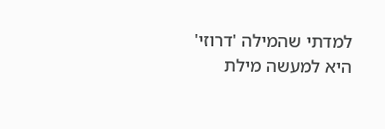למדתי שהמילה 'דרוזי' היא למעשה מילת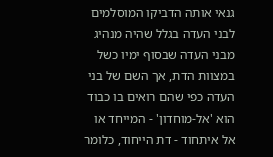גנאי אותה הדביקו המוסלמים לבני העדה בגלל שהיה מנהיג מבני העדה שבסוף ימיו כשל במצוות הדת, אך השם של בני העדה כפי שהם רואים בו כבוד הוא 'אל-מוחדון' - המייחד או אל איתחוד - דת הייחוד, כלומר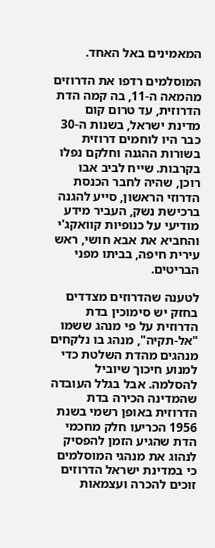המאמינים באל האחד.

המוסלמים רדפו את הדרוזים מהמאה ה-11, בה קמה הדת הדרוזית, עד טרום קום מדינת ישראל, בשנות ה-30 כבר היו לוחמים דרוזית בשורות ההגנה וחלקם נפלו בקרבות. שייח לביב אבו רוכן, שהיה לחבר הכנסת הדרוזי הראשון, סייע להגנה ברכישת נשק, העביר מידע מודיעי על כנופיות קוואקג'י והחביא את אבא חושי, ראש עירית חיפה, בביתו מפני הבריטים.

לטענה שהדרוזים מצדדים בחזק יש סימוכין בדת הדרוזית על פי מנהג ששמו "אל-תקיה", מנהג בו נלקחים מנהגים מהדת השלטת כדי למנוע חיכוך שיוביל להסלמה. אבל בגלל העובדה שהמדינה הכירה בדת הדרוזית באופן רשמי בשנת 1956 הכריעו חלק מחכמי הדת שהגיע הזמן להפסיק לנהוג את מנהגי המוסלמים כי במדינת ישראל הדרוזים זוכים להכרה ועצמאות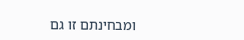ומבחינתם זו גם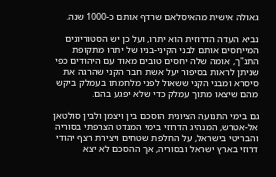גאולה אישית מהאיסלאם שרדף אותם כ-1000 שנה.

נביא העדה הדרוזית הוא יתרו, ועל כן יש הסטוריונים המייחסים אותם לבני הקיני-בניו של יתרו מתקופת התנ"ך, אומה שלה יחסים טובים מאוד עם היהודים כפי שניתן לראות בסיפור יעל אשת חבר הקני שהרגה את סיסרא ומבני הקני ששאול לפני מלחמתו בעמלק ביקש מהם שיצאו מתוך עמלק כדי שלא יפגע בהם.

גם בימי התנועה הציונית הוסכם בין ויצמן ולבין סולטאן אל-אטרש, המנהיג הדרוזי בימי המנדט הצרפתי בסוריה והבריטי בישראל, על החלפת שטחים ויצירת רצף יהודי דרוזי בארץ ישראל ובסוריה, אך ההסכם לא יצא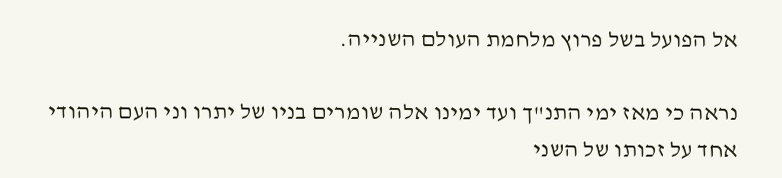אל הפועל בשל פרוץ מלחמת העולם השנייה.

נראה כי מאז ימי התנ"ך ועד ימינו אלה שומרים בניו של יתרו וני העם היהודי אחד על זכותו של השני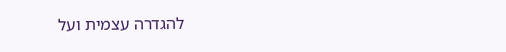להגדרה עצמית ועל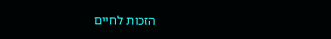הזכות לחיים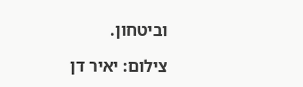וביטחון.

צילום: יאיר דן